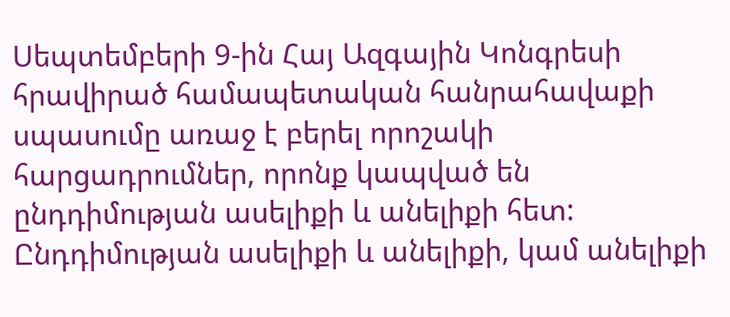Սեպտեմբերի 9-ին Հայ Ազգային Կոնգրեսի հրավիրած համապետական հանրահավաքի սպասումը առաջ է բերել որոշակի հարցադրումներ, որոնք կապված են ընդդիմության ասելիքի և անելիքի հետ:
Ընդդիմության ասելիքի և անելիքի, կամ անելիքի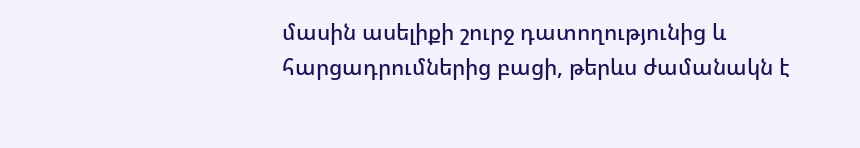մասին ասելիքի շուրջ դատողությունից և հարցադրումներից բացի, թերևս ժամանակն է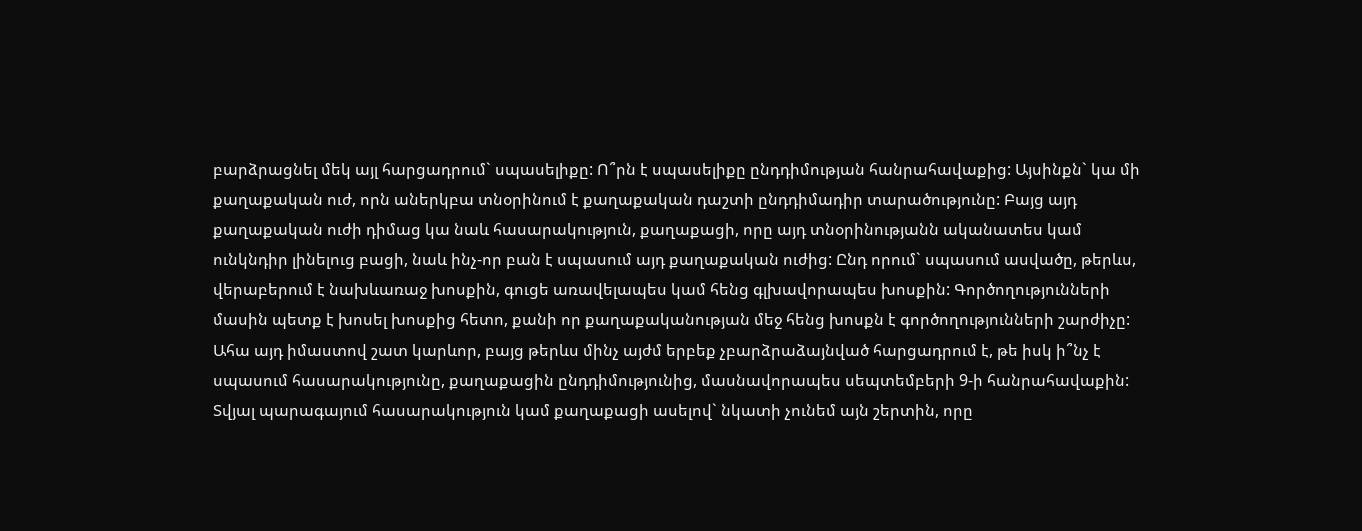բարձրացնել մեկ այլ հարցադրում` սպասելիքը: Ո՞րն է սպասելիքը ընդդիմության հանրահավաքից: Այսինքն` կա մի քաղաքական ուժ, որն աներկբա տնօրինում է քաղաքական դաշտի ընդդիմադիր տարածությունը: Բայց այդ քաղաքական ուժի դիմաց կա նաև հասարակություն, քաղաքացի, որը այդ տնօրինությանն ականատես կամ ունկնդիր լինելուց բացի, նաև ինչ-որ բան է սպասում այդ քաղաքական ուժից: Ընդ որում` սպասում ասվածը, թերևս, վերաբերում է նախևառաջ խոսքին, գուցե առավելապես կամ հենց գլխավորապես խոսքին: Գործողությունների մասին պետք է խոսել խոսքից հետո, քանի որ քաղաքականության մեջ հենց խոսքն է գործողությունների շարժիչը:
Ահա այդ իմաստով շատ կարևոր, բայց թերևս մինչ այժմ երբեք չբարձրաձայնված հարցադրում է, թե իսկ ի՞նչ է սպասում հասարակությունը, քաղաքացին ընդդիմությունից, մասնավորապես սեպտեմբերի 9-ի հանրահավաքին: Տվյալ պարագայում հասարակություն կամ քաղաքացի ասելով` նկատի չունեմ այն շերտին, որը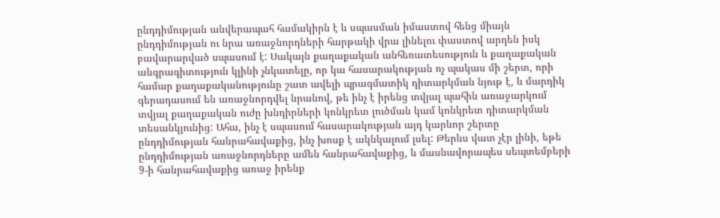ընդդիմության անվերապահ համակիրն է և սպասման իմաստով հենց միայն ընդդիմության ու նրա առաջնորդների հարթակի վրա լինելու փաստով արդեն իսկ բավարարված սպասում է: Սակայն քաղաքական անհեռատեսություն և քաղաքական անգրագիտություն կլինի չնկատելը, որ կա հասարակության ոչ պակաս մի շերտ, որի համար քաղաքականությունը շատ ավելի պրագմատիկ դիտարկման նյութ է, և մարդիկ գերադասում են առաջնորդվել նրանով, թե ինչ է իրենց տվյալ պահին առաջարկում տվյալ քաղաքական ուժը խնդիրների կոնկրետ լուծման կամ կոնկրետ դիտարկման տեսանկյունից: Ահա, ինչ է սպասում հասարակության այդ կարևոր շերտը ընդդիմության հանրահավաքից, ինչ խոսք է ակնկալում լսել: Թերևս վատ չէր լինի, եթե ընդդիմության առաջնորդները ամեն հանրահավաքից, և մասնավորապես սեպտեմբերի 9-ի հանրահավաքից առաջ իրենք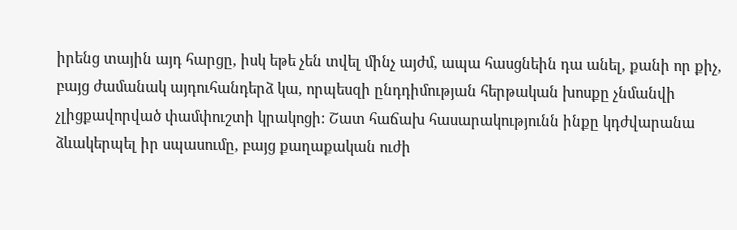իրենց տային այդ հարցը, իսկ եթե չեն տվել մինչ այժմ, ապա հասցնեին դա անել, քանի որ քիչ, բայց ժամանակ այդուհանդերձ կա, որպեսզի ընդդիմության հերթական խոսքը չնմանվի չլիցքավորված փամփուշտի կրակոցի: Շատ հաճախ հասարակությունն ինքը կդժվարանա ձևակերպել իր սպասումը, բայց քաղաքական ուժի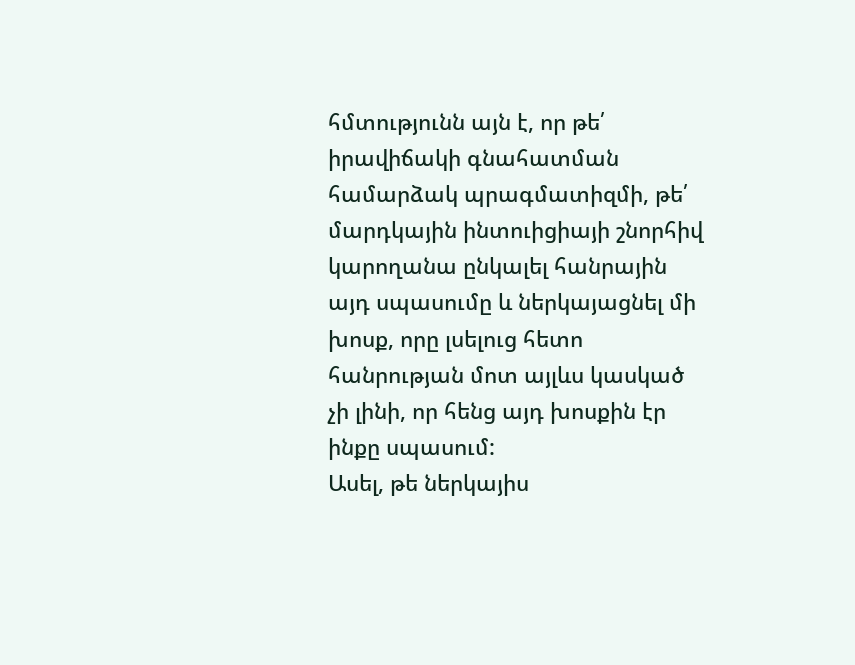հմտությունն այն է, որ թե՛ իրավիճակի գնահատման համարձակ պրագմատիզմի, թե՛ մարդկային ինտուիցիայի շնորհիվ կարողանա ընկալել հանրային այդ սպասումը և ներկայացնել մի խոսք, որը լսելուց հետո հանրության մոտ այլևս կասկած չի լինի, որ հենց այդ խոսքին էր ինքը սպասում:
Ասել, թե ներկայիս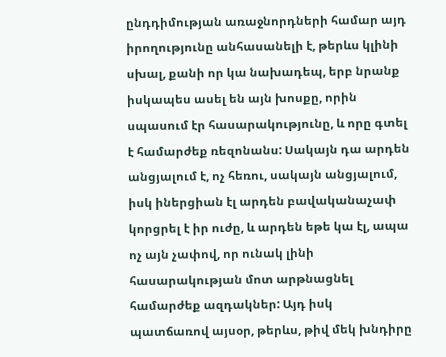ընդդիմության առաջնորդների համար այդ իրողությունը անհասանելի է, թերևս կլինի սխալ, քանի որ կա նախադեպ, երբ նրանք իսկապես ասել են այն խոսքը, որին սպասում էր հասարակությունը, և որը գտել է համարժեք ռեզոնանս: Սակայն դա արդեն անցյալում է, ոչ հեռու, սակայն անցյալում, իսկ իներցիան էլ արդեն բավականաչափ կորցրել է իր ուժը, և արդեն եթե կա էլ, ապա ոչ այն չափով, որ ունակ լինի հասարակության մոտ արթնացնել համարժեք ազդակներ: Այդ իսկ պատճառով այսօր, թերևս, թիվ մեկ խնդիրը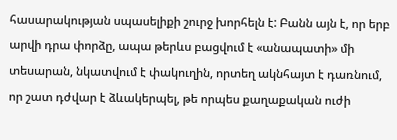հասարակության սպասելիքի շուրջ խորհելն է: Բանն այն է, որ երբ արվի դրա փորձը, ապա թերևս բացվում է «անապատի» մի տեսարան, նկատվում է փակուղին, որտեղ ակնհայտ է դառնում, որ շատ դժվար է ձևակերպել, թե որպես քաղաքական ուժի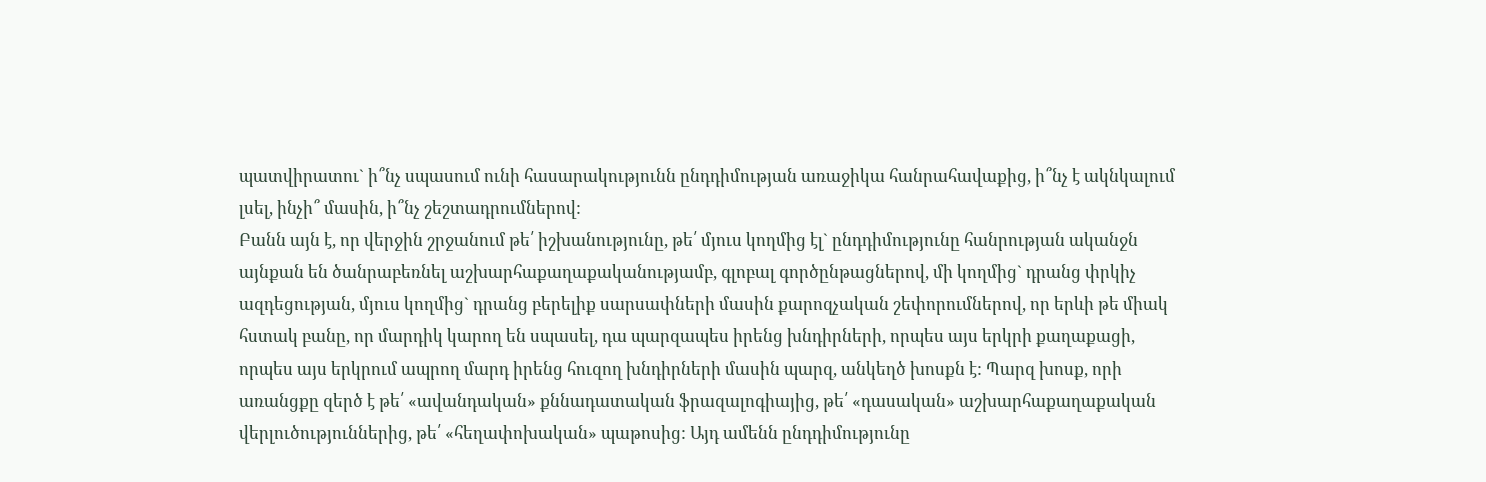պատվիրատու` ի՞նչ սպասում ունի հասարակությունն ընդդիմության առաջիկա հանրահավաքից, ի՞նչ է ակնկալում լսել, ինչի՞ մասին, ի՞նչ շեշտադրումներով:
Բանն այն է, որ վերջին շրջանում թե՛ իշխանությունը, թե՛ մյուս կողմից էլ` ընդդիմությունը հանրության ականջն այնքան են ծանրաբեռնել աշխարհաքաղաքականությամբ, գլոբալ գործընթացներով, մի կողմից` դրանց փրկիչ ազդեցության, մյուս կողմից` դրանց բերելիք սարսափների մասին քարոզչական շեփորումներով, որ երևի թե միակ հստակ բանը, որ մարդիկ կարող են սպասել, դա պարզապես իրենց խնդիրների, որպես այս երկրի քաղաքացի, որպես այս երկրում ապրող մարդ իրենց հուզող խնդիրների մասին պարզ, անկեղծ խոսքն է: Պարզ խոսք, որի առանցքը զերծ է թե՛ «ավանդական» քննադատական ֆրազալոգիայից, թե՛ «դասական» աշխարհաքաղաքական վերլուծություններից, թե՛ «հեղափոխական» պաթոսից: Այդ ամենն ընդդիմությունը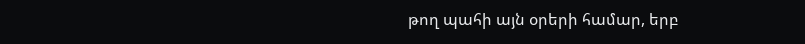թող պահի այն օրերի համար, երբ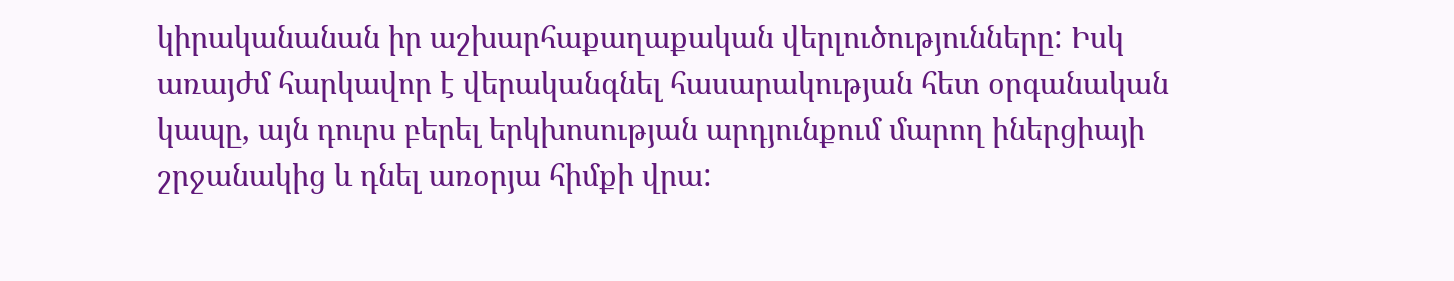կիրականանան իր աշխարհաքաղաքական վերլուծությունները: Իսկ առայժմ հարկավոր է վերականգնել հասարակության հետ օրգանական կապը, այն դուրս բերել երկխոսության արդյունքում մարող իներցիայի շրջանակից և դնել առօրյա հիմքի վրա: